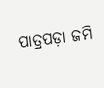ପାତ୍ରପଡ଼ା ଜମି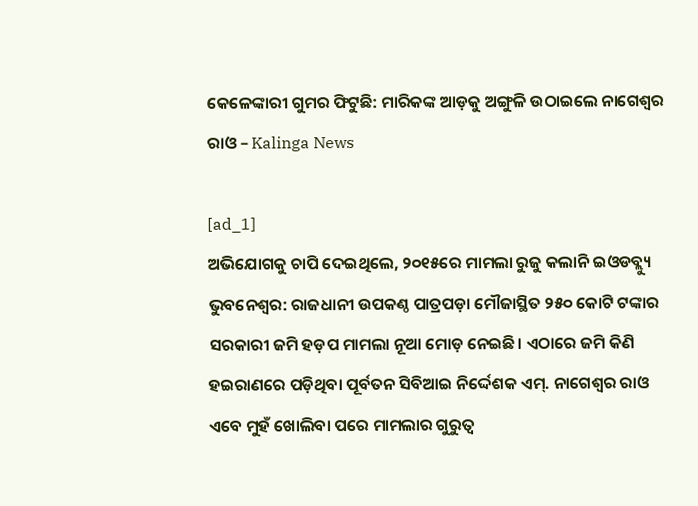କେଳେଙ୍କାରୀ ଗୁମର ଫିଟୁଛି: ମାରିକଙ୍କ ଆଡ଼କୁ ଅଙ୍ଗୁଳି ଉଠାଇଲେ ନାଗେଶ୍ବର ରାଓ – Kalinga News

[ad_1]
ଅଭିଯୋଗକୁ ଚାପି ଦେଇଥିଲେ, ୨୦୧୫ରେ ମାମଲା ରୁଜୁ କଲାନି ଇଓଡବ୍ଲ୍ୟୁ
ଭୁବନେଶ୍ବର: ରାଜଧାନୀ ଉପକଣ୍ଠ ପାତ୍ରପଡ଼ା ମୌଜାସ୍ଥିତ ୨୫୦ କୋଟି ଟଙ୍କାର ସରକାରୀ ଜମି ହଡ଼ପ ମାମଲା ନୂଆ ମୋଡ଼ ନେଇଛି। ଏଠାରେ ଜମି କିଣି ହଇରାଣରେ ପଡ଼ିଥିବା ପୂର୍ବତନ ସିବିଆଇ ନିର୍ଦ୍ଦେଶକ ଏମ୍. ନାଗେଶ୍ବର ରାଓ ଏବେ ମୁହଁ ଖୋଲିବା ପରେ ମାମଲାର ଗୁରୁତ୍ବ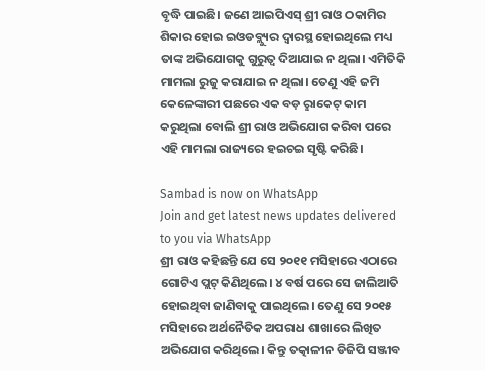ବୃଦ୍ଧି ପାଇଛି। ଜଣେ ଆଇପିଏସ୍ ଶ୍ରୀ ରାଓ ଠକାମିର ଶିକାର ହୋଇ ଇଓଡବ୍ଲ୍ୟୁର ଦ୍ବାରସ୍ଥ ହୋଇଥିଲେ ମଧ୍ୟ ତାଙ୍କ ଅଭିଯୋଗକୁ ଗୁରୁତ୍ବ ଦିଆଯାଇ ନ ଥିଲା। ଏମିତିକି ମାମଲା ରୁଜୁ କରାଯାଇ ନ ଥିଲା। ତେଣୁ ଏହି ଜମି କେଳେଙ୍କାରୀ ପଛରେ ଏକ ବଡ଼ ରୢାକେଟ୍ କାମ କରୁଥିଲା ବୋଲି ଶ୍ରୀ ରାଓ ଅଭିଯୋଗ କରିବା ପରେ ଏହି ମାମଲା ରାଜ୍ୟରେ ହଇଚଇ ସୃଷ୍ଟି କରିଛି।

Sambad is now on WhatsApp
Join and get latest news updates delivered to you via WhatsApp
ଶ୍ରୀ ରାଓ କହିଛନ୍ତି ଯେ ସେ ୨୦୧୧ ମସିହାରେ ଏଠାରେ ଗୋଟିଏ ପ୍ଲଟ୍ କିଣିଥିଲେ। ୪ ବର୍ଷ ପରେ ସେ ଜାଲିଆତି ହୋଇଥିବା ଜାଣିବାକୁ ପାଇଥିଲେ। ତେଣୁ ସେ ୨୦୧୫ ମସିହାରେ ଅର୍ଥନୈତିକ ଅପରାଧ ଶାଖାରେ ଲିଖିତ ଅଭିଯୋଗ କରିଥିଲେ। କିନ୍ତୁ ତତ୍କାଳୀନ ଡିଜିପି ସଞ୍ଜୀବ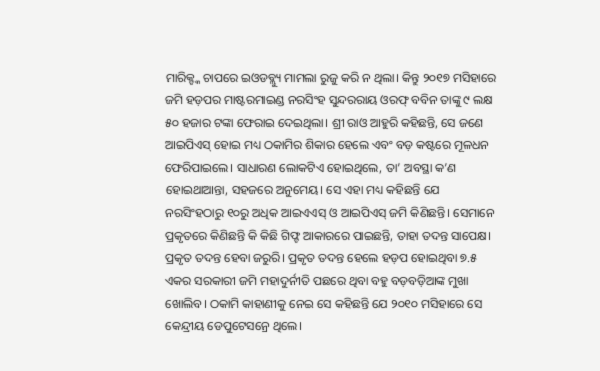ମାରିକ୍ଙ୍କ ଚାପରେ ଇଓଡବ୍ଲ୍ୟୁ ମାମଲା ରୁଜୁ କରି ନ ଥିଲା। କିନ୍ତୁ ୨୦୧୭ ମସିହାରେ ଜମି ହଡ଼ପର ମାଷ୍ଟରମାଇଣ୍ଡ ନରସିଂହ ସୁନ୍ଦରରାୟ ଓରଫ୍ ବବିନ ତାଙ୍କୁ ୯ ଲକ୍ଷ ୫୦ ହଜାର ଟଙ୍କା ଫେରାଇ ଦେଇଥିଲା। ଶ୍ରୀ ରାଓ ଆହୁରି କହିଛନ୍ତି, ସେ ଜଣେ ଆଇପିଏସ୍ ହୋଇ ମଧ୍ୟ ଠକାମିର ଶିକାର ହେଲେ ଏବଂ ବଡ଼ କଷ୍ଟରେ ମୂଳଧନ ଫେରିପାଇଲେ। ସାଧାରଣ ଲୋକଟିଏ ହୋଇଥିଲେ, ତା’ ଅବସ୍ଥା କ’ଣ ହୋଇଥାଆନ୍ତା, ସହଜରେ ଅନୁମେୟ। ସେ ଏହା ମଧ୍ୟ କହିଛନ୍ତି ଯେ ନରସିଂହଠାରୁ ୧୦ରୁ ଅଧିକ ଆଇଏଏସ୍ ଓ ଆଇପିଏସ୍ ଜମି କିଣିଛନ୍ତି। ସେମାନେ ପ୍ରକୃତରେ କିଣିଛନ୍ତି କି କିଛି ଗିଫ୍ଟ ଆକାରରେ ପାଇଛନ୍ତି, ତାହା ତଦନ୍ତ ସାପେକ୍ଷ। ପ୍ରକୃତ ତଦନ୍ତ ହେବା ଜରୁରି। ପ୍ରକୃତ ତଦନ୍ତ ହେଲେ ହଡ଼ପ ହୋଇଥିବା ୭.୫ ଏକର ସରକାରୀ ଜମି ମହାଦୁର୍ନୀତି ପଛରେ ଥିବା ବହୁ ବଡ଼ବଡ଼ିଆଙ୍କ ମୁଖା ଖୋଲିବ। ଠକାମି କାହାଣୀକୁ ନେଇ ସେ କହିଛନ୍ତି ଯେ ୨୦୧୦ ମସିହାରେ ସେ କେନ୍ଦ୍ରୀୟ ଡେପୁଟେସନ୍ରେ ଥିଲେ।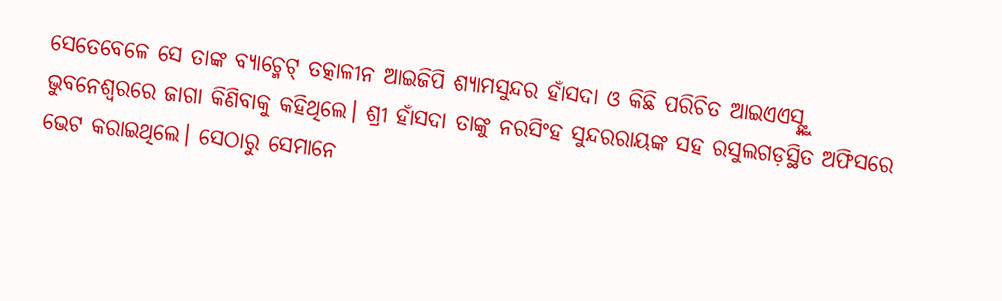ସେତେବେଳେ ସେ ତାଙ୍କ ବ୍ୟାଚ୍ମେଟ୍ ତତ୍କାଳୀନ ଆଇଜିପି ଶ୍ୟାମସୁନ୍ଦର ହାଁସଦା ଓ କିଛି ପରିଚିତ ଆଇଏଏସ୍ଙ୍କୁ ଭୁବନେଶ୍ବରରେ ଜାଗା କିଣିବାକୁ କହିଥିଲେ। ଶ୍ରୀ ହାଁସଦା ତାଙ୍କୁ ନରସିଂହ ସୁନ୍ଦରରାୟଙ୍କ ସହ ରସୁଲଗଡ଼ସ୍ଥିତ ଅଫିସରେ ଭେଟ କରାଇଥିଲେ। ସେଠାରୁ ସେମାନେ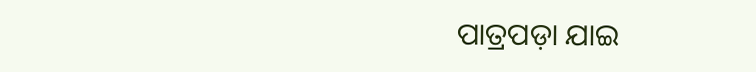ପାତ୍ରପଡ଼ା ଯାଇ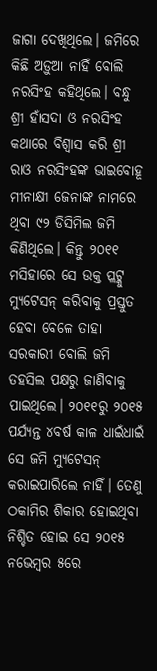ଜାଗା ଦେଖିଥିଲେ। ଜମିରେ କିଛି ଅଡ଼ୁଆ ନାହିଁ ବୋଲି ନରସିଂହ କହିଥିଲେ। ବନ୍ଧୁ ଶ୍ରୀ ହାଁସଦା ଓ ନରସିଂହ କଥାରେ ବିଶ୍ବାସ କରି ଶ୍ରୀ ରାଓ ନରସିଂହଙ୍କ ଭାଇବୋହୂ ମୀନାକ୍ଷୀ ଜେନାଙ୍କ ନାମରେ ଥିବା ୯୨ ଡିସିମିଲ ଜମି କିଣିଥିଲେ। କିନ୍ତୁ ୨୦୧୧ ମସିହାରେ ସେ ଉକ୍ତ ପ୍ଲଟ୍କୁ ମ୍ୟୁଟେସନ୍ କରିବାକୁ ପ୍ରସ୍ତୁତ ହେବା ବେଳେ ତାହା ସରକାରୀ ବୋଲି ଜମି ତହସିଲ ପକ୍ଷରୁ ଜାଣିବାକୁ ପାଇଥିଲେ। ୨୦୧୧ରୁ ୨୦୧୫ ପର୍ଯ୍ୟନ୍ତ ୪ବର୍ଷ କାଳ ଧାଇଁଧାଇଁ ସେ ଜମି ମ୍ୟୁଟେସନ୍ କରାଇପାରିଲେ ନାହିଁ। ତେଣୁ ଠକାମିର ଶିକାର ହୋଇଥିବା ନିଶ୍ଚିତ ହୋଇ ସେ ୨୦୧୫ ନଭେମ୍ବର ୫ରେ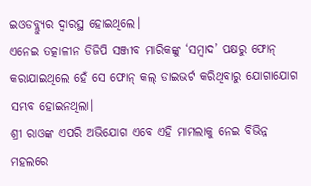ଇଓଡବ୍ଲ୍ୟୁର ଦ୍ବାରସ୍ଥ ହୋଇଥିଲେ।
ଏନେଇ ତତ୍କାଳୀନ ଡିଜିପି ସଞ୍ଜୀବ ମାରିକଙ୍କୁ ‘ସମ୍ବାଦ’ ପକ୍ଷରୁ ଫୋନ୍ କରାଯାଇଥିଲେ ହେଁ ସେ ଫୋନ୍ କଲ୍ ଡାଇଭର୍ଟ କରିଥିବାରୁ ଯୋଗାଯୋଗ ସମ୍ଭବ ହୋଇନଥିଲା।
ଶ୍ରୀ ରାଓଙ୍କ ଏପରି ଅଭିଯୋଗ ଏବେ ଏହି ମାମଲାକୁ ନେଇ ବିଭିନ୍ନ ମହଲରେ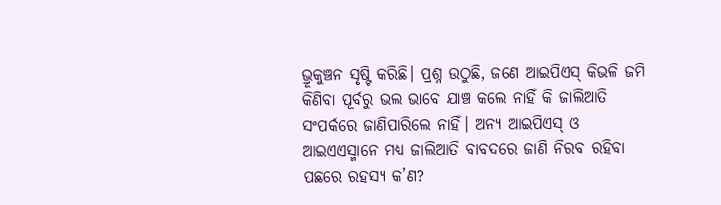ଭ୍ରୂକୁଞ୍ଚନ ସୃଷ୍ଟି କରିଛି। ପ୍ରଶ୍ନ ଉଠୁଛି, ଜଣେ ଆଇପିଏସ୍ କିଭଳି ଜମି କିଣିବା ପୂର୍ବରୁ ଭଲ ଭାବେ ଯାଞ୍ଚ କଲେ ନାହିଁ କି ଜାଲିଆତି ସଂପର୍କରେ ଜାଣିପାରିଲେ ନାହିଁ। ଅନ୍ୟ ଆଇପିଏସ୍ ଓ ଆଇଏଏସ୍ମାନେ ମଧ୍ୟ ଜାଲିଆତି ବାବଦରେ ଜାଣି ନିରବ ରହିବା ପଛରେ ରହସ୍ୟ କ’ଣ?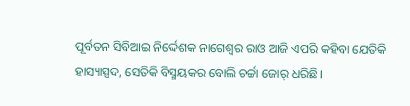ପୂର୍ବତନ ସିବିଆଇ ନିର୍ଦ୍ଦେଶକ ନାଗେଶ୍ବର ରାଓ ଆଜି ଏପରି କହିବା ଯେତିକି ହାସ୍ୟାସ୍ପଦ, ସେତିକି ବିସ୍ମୟକର ବୋଲି ଚର୍ଚ୍ଚା ଜୋର୍ ଧରିଛି।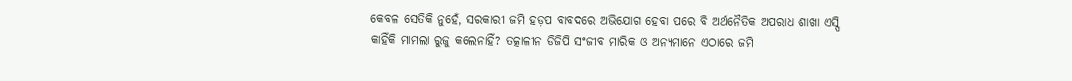କେବଳ ସେତିକି ନୁହେଁ, ସରକାରୀ ଜମି ହଡ଼ପ ବାବଦରେ ଅଭିଯୋଗ ହେବା ପରେ ବି ଅର୍ଥନୈତିକ ଅପରାଧ ଶାଖା ଏସ୍ପି କାହିଁକି ମାମଲା ରୁଜୁ କଲେନାହିଁ? ତତ୍କାଳୀନ ଡିଜିପି ସଂଜୀବ ମାରିକ ଓ ଅନ୍ୟମାନେ ଏଠାରେ ଜମି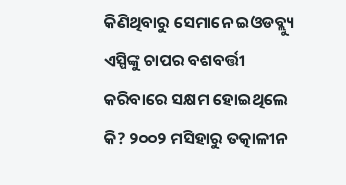କିଣିଥିବାରୁ ସେମାନେ ଇଓଡବ୍ଲ୍ୟୁ ଏସ୍ପିଙ୍କୁ ଚାପର ବଶବର୍ତ୍ତୀ କରିବାରେ ସକ୍ଷମ ହୋଇଥିଲେ କି? ୨୦୦୨ ମସିହାରୁ ତତ୍କାଳୀନ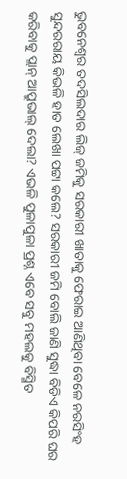ଭୁବନେଶ୍ବର ତଦସିଲଦାର ଲିଜ୍ ଜମିକୁ ସରକାରୀ ଖାତାକୁ ଫେରାଇ ଆଣିଥିବା ବେଳେ ନରସିଂହ ସୁନ୍ଦରରାୟ କିଭଳି ହାତ ଲେଖା ପଟ୍ଟା କଲେ? ସରକାରୀ ଜମି ବୋଲି ଜାଣି ସୁଦ୍ଧା ବିଡିଏ କିପରି ଘର କରିବାକୁ ପ୍ଲାନ୍ ଆପ୍ରୁଭାଲ୍ ଦେଲା? ଏଭଳି ପୁଳାପୁଳା ପ୍ରଶ୍ନ ଏବେ ସବୁ ମହଲକୁ ବିସ୍ମିତ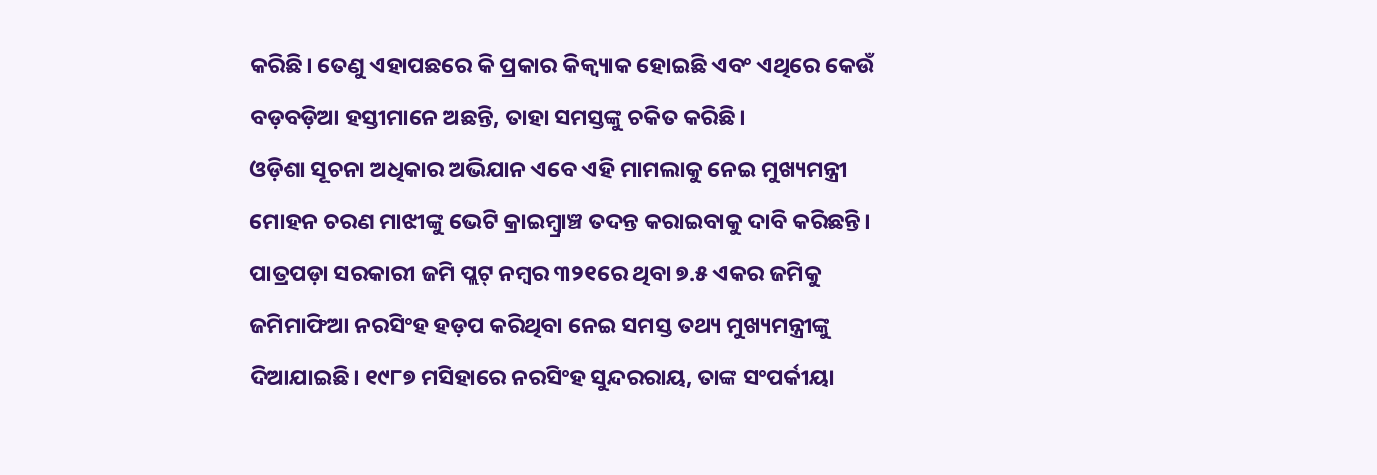କରିଛି। ତେଣୁ ଏହାପଛରେ କି ପ୍ରକାର କିକ୍ବ୍ୟାକ ହୋଇଛି ଏବଂ ଏଥିରେ କେଉଁ ବଡ଼ବଡ଼ିଆ ହସ୍ତୀମାନେ ଅଛନ୍ତି, ତାହା ସମସ୍ତଙ୍କୁ ଚକିତ କରିଛି।
ଓଡ଼ିଶା ସୂଚନା ଅଧିକାର ଅଭିଯାନ ଏବେ ଏହି ମାମଲାକୁ ନେଇ ମୁଖ୍ୟମନ୍ତ୍ରୀ ମୋହନ ଚରଣ ମାଝୀଙ୍କୁ ଭେଟି କ୍ରାଇମ୍ବ୍ରାଞ୍ଚ ତଦନ୍ତ କରାଇବାକୁ ଦାବି କରିଛନ୍ତି। ପାତ୍ରପଡ଼ା ସରକାରୀ ଜମି ପ୍ଲଟ୍ ନମ୍ବର ୩୨୧ରେ ଥିବା ୭.୫ ଏକର ଜମିକୁ ଜମିମାଫିଆ ନରସିଂହ ହଡ଼ପ କରିଥିବା ନେଇ ସମସ୍ତ ତଥ୍ୟ ମୁଖ୍ୟମନ୍ତ୍ରୀଙ୍କୁ ଦିଆଯାଇଛି। ୧୯୮୭ ମସିହାରେ ନରସିଂହ ସୁନ୍ଦରରାୟ, ତାଙ୍କ ସଂପର୍କୀୟା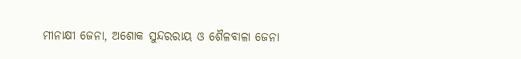ମୀନାକ୍ଷୀ ଜେନା, ଅଶୋକ ସୁନ୍ଦରରାୟ ଓ ଶୈଳବାଳା ଜେନା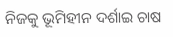ନିଜକୁ ଭୂମିହୀନ ଦର୍ଶାଇ ଚାଷ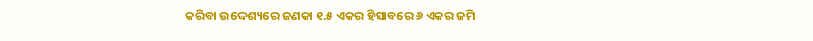କରିବା ଉଦ୍ଦେଶ୍ୟରେ ଜଣକା ୧.୫ ଏକର ହିସାବରେ ୬ ଏକର ଜମି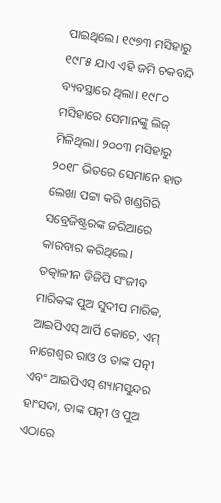ପାଇଥିଲେ। ୧୯୭୩ ମସିହାରୁ ୧୯୮୫ ଯାଏ ଏହି ଜମି ଚକବନ୍ଦି ବ୍ୟବସ୍ଥାରେ ଥିଲା। ୧୯୮୦ ମସିହାରେ ସେମାନଙ୍କୁ ଲିଜ୍ ମିଳିଥିଲା। ୨୦୦୩ ମସିହାରୁ ୨୦୧୮ ଭିତରେ ସେମାନେ ହାତ ଲେଖା ପଟ୍ଟା କରି ଖଣ୍ଡଗିରି ସବ୍ରେଜିଷ୍ଟ୍ରରଙ୍କ ଜରିଆରେ କାରବାର କରିଥିଲେ। ତତ୍କାଳୀନ ଡିଜିପି ସଂଜୀବ ମାରିକଙ୍କ ପୁଅ ସୁଦୀପ ମାରିକ, ଆଇପିଏସ୍ ଆର୍ପି କୋଚେ, ଏମ୍ ନାଗେଶ୍ବର ରାଓ ଓ ତାଙ୍କ ପତ୍ନୀ ଏବଂ ଆଇପିଏସ୍ ଶ୍ୟାମସୁନ୍ଦର ହାଂସଦା, ତାଙ୍କ ପତ୍ନୀ ଓ ପୁଅ ଏଠାରେ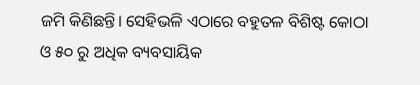ଜମି କିଣିଛନ୍ତି। ସେହିଭଳି ଏଠାରେ ବହୁତଳ ବିଶିଷ୍ଟ କୋଠା ଓ ୫୦ ରୁ ଅଧିକ ବ୍ୟବସାୟିକ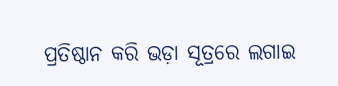ପ୍ରତିଷ୍ଠାନ କରି ଭଡ଼ା ସୂତ୍ରରେ ଲଗାଇ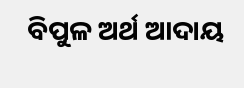ବିପୁଳ ଅର୍ଥ ଆଦାୟ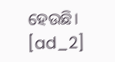ହେଉଛି।
[ad_2]